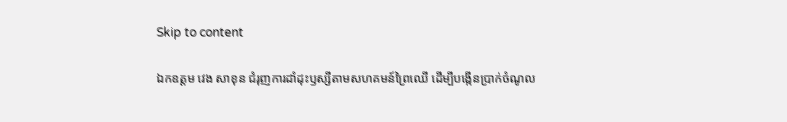Skip to content

ឯកឧត្តម វេង សាខុន ជំរុញការដាំដុះឫស្សីតាមសហគមន៍ព្រៃឈើ ដើម្បីបង្កើនប្រាក់ចំណូល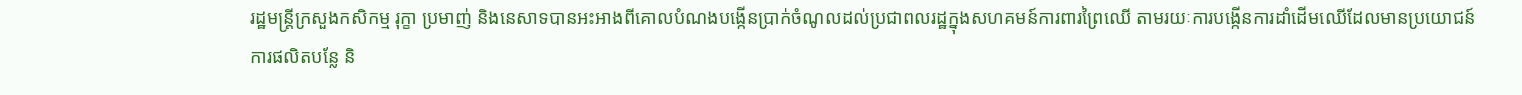រដ្ឋមន្ត្រីក្រសួងកសិកម្ម រុក្ខា ប្រមាញ់ និងនេសាទបានអះអាងពីគោលបំណងបង្កើនប្រាក់ចំណូលដល់ប្រជាពលរដ្ឋក្នុងសហគមន៍ការពារព្រៃឈើ តាមរយៈការបង្កើនការដាំដើមឈើដែលមានប្រយោជន៍ ការផលិតបន្លែ និ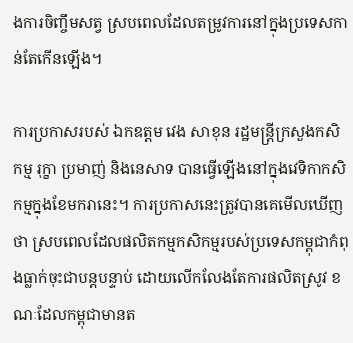ងការចិញ្ចឹមសត្វ ស្របពេលដែលតម្រូវការនៅក្នុងប្រទេសកាន់តែកើនឡើង។

ការប្រកាសរបស់ ឯកឧត្តម វេង សាខុន រដ្ឋមន្ត្រីក្រសួងកសិកម្ម រុក្ខា ប្រមាញ់ និងនេសាទ បានធ្វើឡើងនៅក្នុងវេទិកាកសិកម្មក្នុងខែមករានេះ។ ការប្រកាសនេះត្រូវបានគេមើលឃើញថា ស្របពេលដែលផលិតកម្មកសិកម្មរបស់ប្រទេសកម្ពុជាកំពុងធ្លាក់ចុះជាបន្តបន្ទាប់ ដោយលើកលែងតែការផលិតស្រូវ ខណៈដែលកម្ពុជាមានត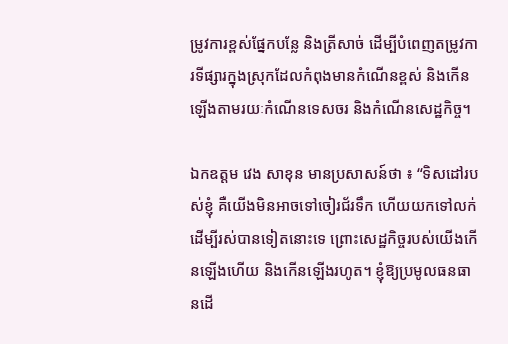ម្រូវការខ្ពស់ផ្នែកបន្លែ និងត្រីសាច់ ដើម្បីបំពេញតម្រូវការទីផ្សារក្នុងស្រុកដែលកំពុងមានកំណើនខ្ពស់ និងកើនឡើងតាមរយៈកំណើនទេសចរ និងកំណើនសេដ្ឋកិច្ច។

ឯកឧត្តម វេង សាខុន មានប្រសាសន៍ថា ៖ “ទិសដៅរបស់ខ្ញុំ គឺយើងមិនអាចទៅចៀរជ័រទឹក ហើយយកទៅលក់ដើម្បីរស់បានទៀតនោះទេ ព្រោះសេដ្ឋកិច្ចរបស់យើងកើនឡើងហើយ និងកើនឡើងរហូត។ ខ្ញុំឱ្យប្រមូលធនធានដើ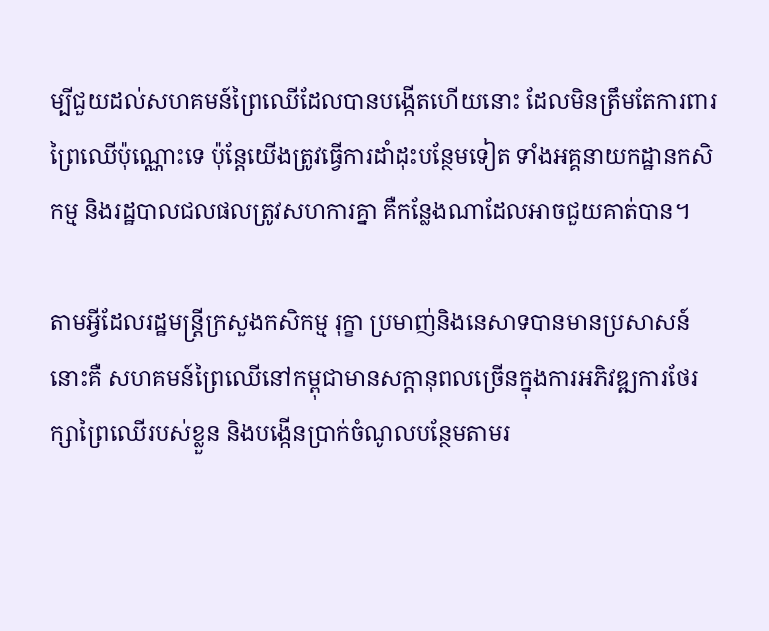ម្បីជួយដល់សហគមន៍ព្រៃឈើដែលបានបង្កើតហើយនោះ ដែលមិនត្រឹមតែការពារព្រៃឈើប៉ុណ្ណោះទេ ប៉ុន្តែយើងត្រូវធ្វើការដាំដុះបន្ថែមទៀត ទាំងអគ្គនាយកដ្ឋានកសិកម្ម និងរដ្ឋបាលជលផលត្រូវសហការគ្នា គឺកន្លែងណាដែលអាចជួយគាត់បាន។

តាមអ្វីដែលរដ្ឋមន្ត្រីក្រសួងកសិកម្ម រុក្ខា ប្រមាញ់និងនេសាទបានមានប្រសាសន៍នោះគឺ សហគមន៍ព្រៃឈើនៅកម្ពុជាមានសក្តានុពលច្រើនក្នុងការអភិវឌ្ឍការថែរក្សាព្រៃឈើរបស់ខ្លួន និងបង្កើនប្រាក់ចំណូលបន្ថែមតាមរ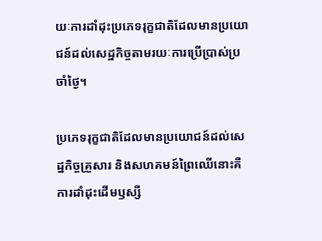យៈការដាំដុះប្រភេទរុក្ខជាតិដែលមានប្រយោជន៍ដល់សេដ្ឋកិច្ចតាមរយៈការប្រើប្រាស់ប្រចាំថ្ងៃ។

ប្រភេទរុក្ខជាតិដែលមានប្រយោជន៍ដល់សេដ្ឋកិច្ចគ្រួសារ និងសហគមន៍ព្រៃឈើនោះគឺការដាំដុះដើមឫស្សី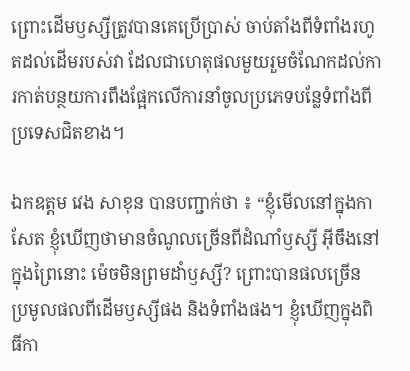ព្រោះដើមឫស្សីត្រូវបានគេប្រើប្រាស់ ចាប់តាំងពីទំពាំងរហូតដល់ដើមរបស់វា ដែលជាហេតុផលមួយរួមចំណែកដល់ការកាត់បន្ថយការពឹងផ្អែកលើការនាំចូលប្រភេទបន្លែទំពាំងពីប្រទេសជិតខាង។

ឯកឧត្តម វេង សាខុន បានបញ្ជាក់ថា ៖ “ខ្ញុំមើលនៅក្នុងកាសែត ខ្ញុំឃើញថាមានចំណូលច្រើនពីដំណាំឫស្សី អ៊ីចឹងនៅក្នុងព្រៃនោះ ម៉េចមិនព្រមដាំឫស្សី? ព្រោះបានផលច្រើន ប្រមូលផលពីដើមឫស្សីផង និងទំពាំងផង។ ខ្ញុំឃើញក្នុងពិធីកា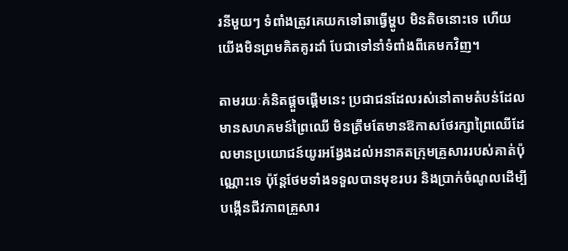រនីមួយៗ ទំពាំងត្រូវគេយកទៅឆាធ្វើម្ហូប មិនតិចនោះទេ ហើយយើងមិនព្រមគិតគូរដាំ បែជាទៅនាំទំពាំងពីគេមកវិញ។

តាមរយៈគំនិតផ្តួចផ្តើមនេះ ប្រជាជនដែលរស់នៅតាមតំបន់ដែលមានសហគមន៍ព្រៃឈើ មិនត្រឹមតែមានឱកាសថែរក្សាព្រៃឈើដែលមានប្រយោជន៍យូរអង្វែងដល់អនាគតក្រុមគ្រួសាររបស់គាត់ប៉ុណ្ណោះទេ ប៉ុន្តែថែមទាំងទទួលបានមុខរបរ និងប្រាក់ចំណូលដើម្បីបង្កើនជីវភាពគ្រួសារ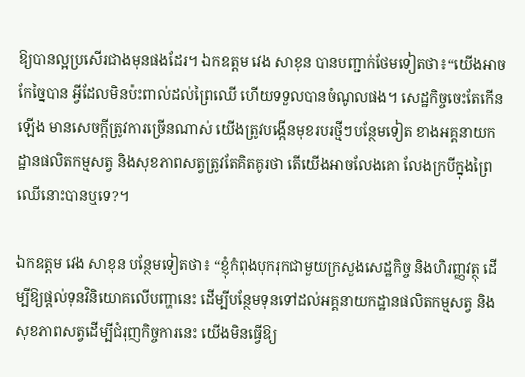ឱ្យបានល្អប្រសើរជាងមុនផងដែរ។ ឯកឧត្តម វេង សាខុន បានបញ្ជាក់ថែមទៀតថា៖“យើងអាចកែច្នៃបាន អ្វីដែលមិនប៉ះពាល់ដល់ព្រៃឈើ ហើយទទួលបានចំណូលផង។ សេដ្ឋកិច្ចចេះតែកើនឡើង មានសេចក្តីត្រូវការច្រើនណាស់ យើងត្រូវបង្កើនមុខរបរថ្មីៗបន្ថែមទៀត ខាងអគ្គនាយកដ្ឋានផលិតកម្មសត្វ និងសុខភាពសត្វត្រូវតែគិតគូរថា តើយើងអាចលែងគោ លែងក្របីក្នុងព្រៃឈើនោះបានឬទេ?។

ឯកឧត្តម វេង សាខុន បន្ថែមទៀតថា៖ “ខ្ញុំកំពុងបុករុកជាមួយក្រសួងសេដ្ឋកិច្ច និងហិរញ្ញវត្ថុ ដើម្បីឱ្យផ្តល់ទុនវិនិយោគលើបញ្ហានេះ ដើម្បីបន្ថែមទុនទៅដល់អគ្គនាយកដ្ឋានផលិតកម្មសត្វ និងសុខភាពសត្វដើម្បីជំរុញកិច្ចការនេះ យើងមិនធ្វើឱ្យ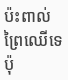ប៉ះពាល់ព្រៃឈើទេ ប៉ុ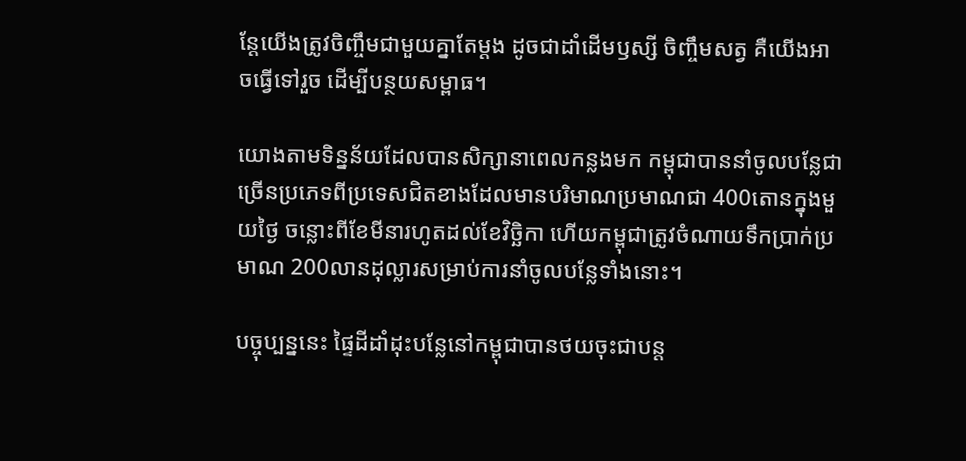ន្តែយើងត្រូវចិញ្ចឹមជាមួយគ្នាតែម្តង ដូចជាដាំដើមឫស្សី ចិញ្ចឹមសត្វ គឺយើងអាចធ្វើទៅរួច ដើម្បីបន្ថយសម្ពាធ។

យោងតាមទិន្នន័យដែលបានសិក្សានាពេលកន្លងមក កម្ពុជាបាននាំចូលបន្លែជាច្រើនប្រភេទពីប្រទេសជិតខាងដែលមានបរិមាណប្រមាណជា 400តោនក្នុងមួយថ្ងៃ ចន្លោះពីខែមីនារហូតដល់ខែវិច្ឆិកា ហើយកម្ពុជាត្រូវចំណាយទឹកប្រាក់ប្រមាណ 200លានដុល្លារសម្រាប់ការនាំចូលបន្លែទាំងនោះ។

បច្ចុប្បន្ននេះ ផ្ទៃដីដាំដុះបន្លែនៅកម្ពុជាបានថយចុះជាបន្ត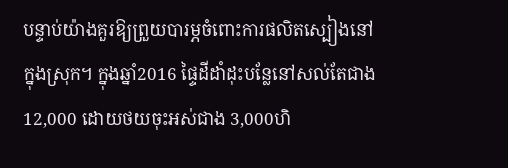បន្ទាប់យ៉ាងគួរឱ្យព្រួយបារម្ភចំពោះការផលិតស្បៀងនៅក្នុងស្រុក។ ក្នុងឆ្នាំ2016 ផ្ទៃដីដាំដុះបន្លែនៅសល់តែជាង 12,000 ដោយថយចុះអស់ជាង 3,000ហិ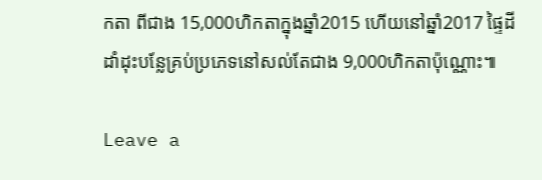កតា ពីជាង 15,000ហិកតាក្នុងឆ្នាំ2015 ហើយនៅឆ្នាំ2017 ផ្ទៃដីដាំដុះបន្លែគ្រប់ប្រភេទនៅសល់តែជាង 9,000ហិកតាប៉ុណ្ណោះ៕

Leave a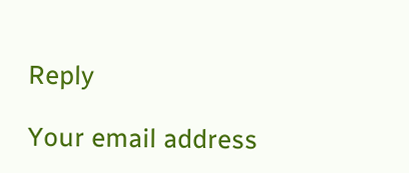Reply

Your email address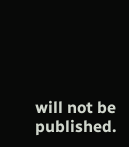will not be published.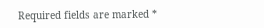Required fields are marked *